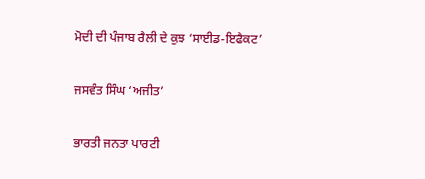ਮੋਦੀ ਦੀ ਪੰਜਾਬ ਰੈਲੀ ਦੇ ਕੁਝ ‘ਸਾਈਡ-ਇਫੈਕਟ’

ਜਸਵੰਤ ਸਿੰਘ ‘ਅਜੀਤ’

ਭਾਰਤੀ ਜਨਤਾ ਪਾਰਟੀ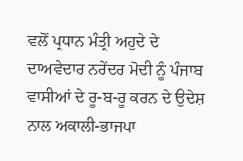ਵਲੋਂ ਪ੍ਰਧਾਨ ਮੰਤ੍ਰੀ ਅਹੁਦੇ ਦੇ ਦਾਅਵੇਦਾਰ ਨਰੇਂਦਰ ਮੋਦੀ ਨੂੰ ਪੰਜਾਬ ਵਾਸੀਆਂ ਦੇ ਰੂ-ਬ-ਰੂ ਕਰਨ ਦੇ ਉਦੇਸ਼ ਨਾਲ ਅਕਾਲੀ-ਭਾਜਪਾ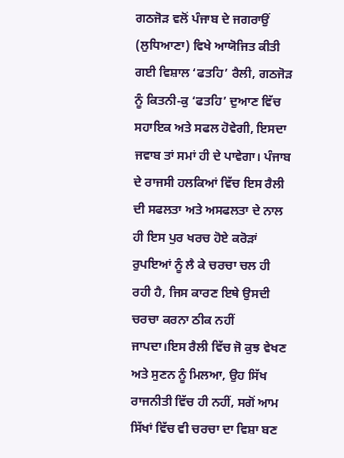ਗਠਜੋੜ ਵਲੋਂ ਪੰਜਾਬ ਦੇ ਜਗਰਾਉਂ (ਲੁਧਿਆਣਾ) ਵਿਖੇ ਆਯੋਜਿਤ ਕੀਤੀ ਗਈ ਵਿਸ਼ਾਲ ‘ਫਤਹਿ’ ਰੈਲੀ, ਗਠਜੋੜ ਨੂੰ ਕਿਤਨੀ-ਕੁ ‘ਫਤਹਿ’ ਦੁਆਣ ਵਿੱਚ ਸਹਾਇਕ ਅਤੇ ਸਫਲ ਹੋਵੇਗੀ, ਇਸਦਾ ਜਵਾਬ ਤਾਂ ਸਮਾਂ ਹੀ ਦੇ ਪਾਵੇਗਾ। ਪੰਜਾਬ ਦੇ ਰਾਜਸੀ ਹਲਕਿਆਂ ਵਿੱਚ ਇਸ ਰੈਲੀ ਦੀ ਸਫਲਤਾ ਅਤੇ ਅਸਫਲਤਾ ਦੇ ਨਾਲ ਹੀ ਇਸ ਪੁਰ ਖਰਚ ਹੋਏ ਕਰੋੜਾਂ ਰੁਪਇਆਂ ਨੂੰ ਲੈ ਕੇ ਚਰਚਾ ਚਲ ਹੀ ਰਹੀ ਹੈ, ਜਿਸ ਕਾਰਣ ਇਥੇ ਉਸਦੀ ਚਰਚਾ ਕਰਨਾ ਠੀਕ ਨਹੀਂ ਜਾਪਦਾ।ਇਸ ਰੈਲੀ ਵਿੱਚ ਜੋ ਕੁਝ ਵੇਖਣ ਅਤੇ ਸੁਣਨ ਨੂੰ ਮਿਲਆ, ਉਹ ਸਿੱਖ ਰਾਜਨੀਤੀ ਵਿੱਚ ਹੀ ਨਹੀਂ, ਸਗੋਂ ਆਮ ਸਿੱਖਾਂ ਵਿੱਚ ਵੀ ਚਰਚਾ ਦਾ ਵਿਸ਼ਾ ਬਣ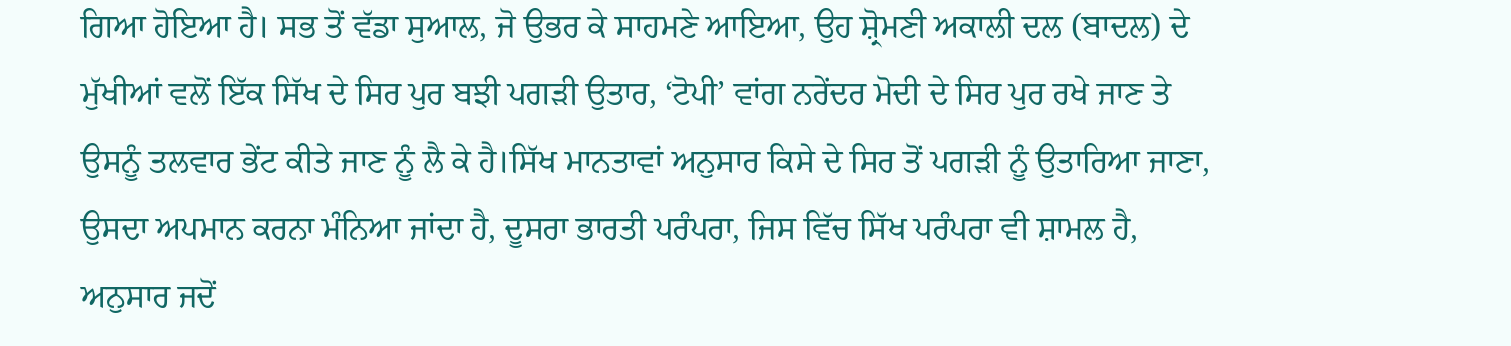ਗਿਆ ਹੋਇਆ ਹੈ। ਸਭ ਤੋਂ ਵੱਡਾ ਸੁਆਲ, ਜੋ ਉਭਰ ਕੇ ਸਾਹਮਣੇ ਆਇਆ, ਉਹ ਸ਼੍ਰੋਮਣੀ ਅਕਾਲੀ ਦਲ (ਬਾਦਲ) ਦੇ ਮੁੱਖੀਆਂ ਵਲੋਂ ਇੱਕ ਸਿੱਖ ਦੇ ਸਿਰ ਪੁਰ ਬਝੀ ਪਗੜੀ ਉਤਾਰ, ‘ਟੋਪੀ’ ਵਾਂਗ ਨਰੇਂਦਰ ਮੋਦੀ ਦੇ ਸਿਰ ਪੁਰ ਰਖੇ ਜਾਣ ਤੇ ਉਸਨੂੰ ਤਲਵਾਰ ਭੇਂਟ ਕੀਤੇ ਜਾਣ ਨੂੰ ਲੈ ਕੇ ਹੈ।ਸਿੱਖ ਮਾਨਤਾਵਾਂ ਅਨੁਸਾਰ ਕਿਸੇ ਦੇ ਸਿਰ ਤੋਂ ਪਗੜੀ ਨੂੰ ਉਤਾਰਿਆ ਜਾਣਾ, ਉਸਦਾ ਅਪਮਾਨ ਕਰਨਾ ਮੰਨਿਆ ਜਾਂਦਾ ਹੈ, ਦੂਸਰਾ ਭਾਰਤੀ ਪਰੰਪਰਾ, ਜਿਸ ਵਿੱਚ ਸਿੱਖ ਪਰੰਪਰਾ ਵੀ ਸ਼ਾਮਲ ਹੈ, ਅਨੁਸਾਰ ਜਦੋਂ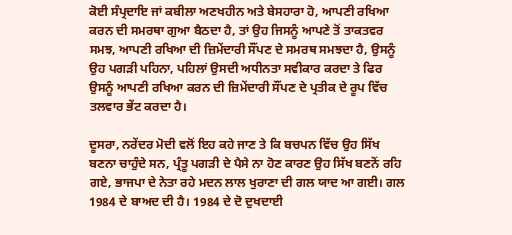ਕੋਈ ਸੰਪ੍ਰਦਾਇ ਜਾਂ ਕਬੀਲਾ ਅਣਖਹੀਨ ਅਤੇ ਬੇਸਹਾਰਾ ਹੋ, ਆਪਣੀ ਰਖਿਆ ਕਰਨ ਦੀ ਸਮਰਥਾ ਗੁਆ ਬੈਠਦਾ ਹੈ, ਤਾਂ ਉਹ ਜਿਸਨੂੰ ਆਪਣੇ ਤੋਂ ਤਾਕਤਵਰ ਸਮਝ, ਆਪਣੀ ਰਖਿਆ ਦੀ ਜ਼ਿਮੇਂਦਾਰੀ ਸੌਂਪਣ ਦੇ ਸਮਰਥ ਸਮਝਦਾ ਹੈ, ਉਸਨੂੰ ਉਹ ਪਗੜੀ ਪਹਿਨਾ, ਪਹਿਲਾਂ ਉਸਦੀ ਅਧੀਨਤਾ ਸਵੀਕਾਰ ਕਰਦਾ ਤੇ ਫਿਰ ਉਸਨੂੰ ਆਪਣੀ ਰਖਿਆ ਕਰਨ ਦੀ ਜ਼ਿਮੇਂਦਾਰੀ ਸੌਂਪਣ ਦੇ ਪ੍ਰਤੀਕ ਦੇ ਰੂਪ ਵਿੱਚ ਤਲਵਾਰ ਭੇਂਟ ਕਰਦਾ ਹੈ।

ਦੂਸਰਾ, ਨਰੇਂਦਰ ਮੋਦੀ ਵਲੋਂ ਇਹ ਕਹੇ ਜਾਣ ਤੇ ਕਿ ਬਚਪਨ ਵਿੱਚ ਉਹ ਸਿੱਖ ਬਣਨਾ ਚਾਹੁੰਦੇ ਸਨ, ਪ੍ਰੰਤੂ ਪਗੜੀ ਦੇ ਪੈਸੇ ਨਾ ਹੋਣ ਕਾਰਣ ਉਹ ਸਿੱਖ ਬਣਨੋਂ ਰਹਿ ਗਏ, ਭਾਜਪਾ ਦੇ ਨੇਤਾ ਰਹੇ ਮਦਨ ਲਾਲ ਖੁਰਾਣਾ ਦੀ ਗਲ ਯਾਦ ਆ ਗਈ। ਗਲ 1984 ਦੇ ਬਾਅਦ ਦੀ ਹੈ। 1984 ਦੇ ਦੋ ਦੁਖਦਾਈ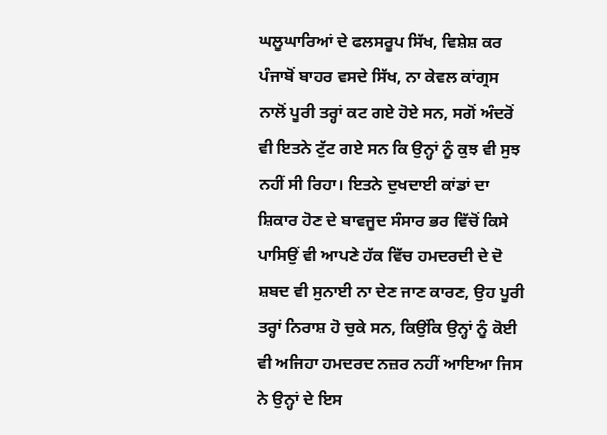ਘਲੂਘਾਰਿਆਂ ਦੇ ਫਲਸਰੂਪ ਸਿੱਖ, ਵਿਸ਼ੇਸ਼ ਕਰ ਪੰਜਾਬੋਂ ਬਾਹਰ ਵਸਦੇ ਸਿੱਖ, ਨਾ ਕੇਵਲ ਕਾਂਗ੍ਰਸ ਨਾਲੋਂ ਪੂਰੀ ਤਰ੍ਹਾਂ ਕਟ ਗਏ ਹੋਏ ਸਨ, ਸਗੋਂ ਅੰਦਰੋਂ ਵੀ ਇਤਨੇ ਟੁੱਟ ਗਏ ਸਨ ਕਿ ਉਨ੍ਹਾਂ ਨੂੰ ਕੁਝ ਵੀ ਸੁਝ ਨਹੀਂ ਸੀ ਰਿਹਾ। ਇਤਨੇ ਦੁਖਦਾਈ ਕਾਂਡਾਂ ਦਾ ਸ਼ਿਕਾਰ ਹੋਣ ਦੇ ਬਾਵਜੂਦ ਸੰਸਾਰ ਭਰ ਵਿੱਚੋਂ ਕਿਸੇ ਪਾਸਿਉਂ ਵੀ ਆਪਣੇ ਹੱਕ ਵਿੱਚ ਹਮਦਰਦੀ ਦੇ ਦੋ ਸ਼ਬਦ ਵੀ ਸੁਨਾਈ ਨਾ ਦੇਣ ਜਾਣ ਕਾਰਣ, ਉਹ ਪੂਰੀ ਤਰ੍ਹਾਂ ਨਿਰਾਸ਼ ਹੋ ਚੁਕੇ ਸਨ, ਕਿਉਂਕਿ ਉਨ੍ਹਾਂ ਨੂੰ ਕੋਈ ਵੀ ਅਜਿਹਾ ਹਮਦਰਦ ਨਜ਼ਰ ਨਹੀਂ ਆਇਆ ਜਿਸ ਨੇ ਉਨ੍ਹਾਂ ਦੇ ਇਸ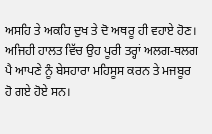ਅਸਹਿ ਤੇ ਅਕਹਿ ਦੁਖ ਤੇ ਦੋ ਅਥਰੂ ਹੀ ਵਹਾਏ ਹੋਣ। ਅਜਿਹੀ ਹਾਲਤ ਵਿੱਚ ਉਹ ਪੂਰੀ ਤਰ੍ਹਾਂ ਅਲਗ-ਥਲਗ ਪੈ ਆਪਣੇ ਨੂੰ ਬੇਸਹਾਰਾ ਮਹਿਸੂਸ ਕਰਨ ਤੇ ਮਜਬੂਰ ਹੋ ਗਏ ਹੋਏ ਸਨ।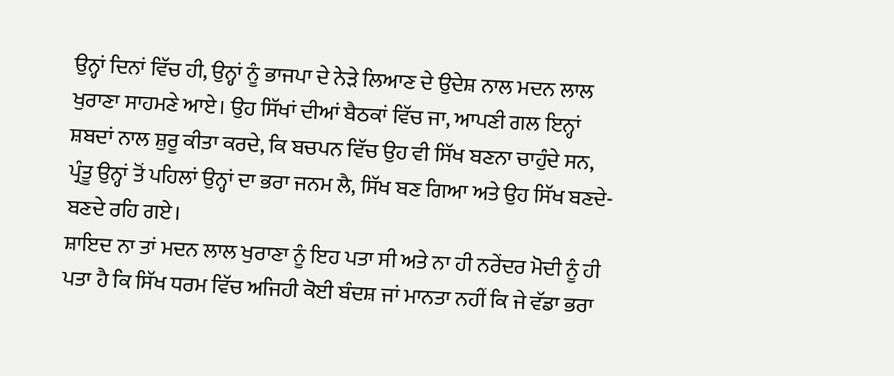ਉਨ੍ਹਾਂ ਦਿਨਾਂ ਵਿੱਚ ਹੀ, ਉਨ੍ਹਾਂ ਨੂੰ ਭਾਜਪਾ ਦੇ ਨੇੜੇ ਲਿਆਣ ਦੇ ਉਦੇਸ਼ ਨਾਲ ਮਦਨ ਲਾਲ ਖੁਰਾਣਾ ਸਾਹਮਣੇ ਆਏ। ਉਹ ਸਿੱਖਾਂ ਦੀਆਂ ਬੈਠਕਾਂ ਵਿੱਚ ਜਾ, ਆਪਣੀ ਗਲ ਇਨ੍ਹਾਂ ਸ਼ਬਦਾਂ ਨਾਲ ਸ਼ੁਰੂ ਕੀਤਾ ਕਰਦੇ, ਕਿ ਬਚਪਨ ਵਿੱਚ ਉਹ ਵੀ ਸਿੱਖ ਬਣਨਾ ਚਾਹੁੰਦੇ ਸਨ, ਪ੍ਰੰਤੂ ਉਨ੍ਹਾਂ ਤੋਂ ਪਹਿਲਾਂ ਉਨ੍ਹਾਂ ਦਾ ਭਰਾ ਜਨਮ ਲੈ, ਸਿੱਖ ਬਣ ਗਿਆ ਅਤੇ ਉਹ ਸਿੱਖ ਬਣਦੇ-ਬਣਦੇ ਰਹਿ ਗਏ।
ਸ਼ਾਇਦ ਨਾ ਤਾਂ ਮਦਨ ਲਾਲ ਖੁਰਾਣਾ ਨੂੰ ਇਹ ਪਤਾ ਸੀ ਅਤੇ ਨਾ ਹੀ ਨਰੇਂਦਰ ਮੋਦੀ ਨੂੰ ਹੀ ਪਤਾ ਹੈ ਕਿ ਸਿੱਖ ਧਰਮ ਵਿੱਚ ਅਜਿਹੀ ਕੋਈ ਬੰਦਸ਼ ਜਾਂ ਮਾਨਤਾ ਨਹੀਂ ਕਿ ਜੇ ਵੱਡਾ ਭਰਾ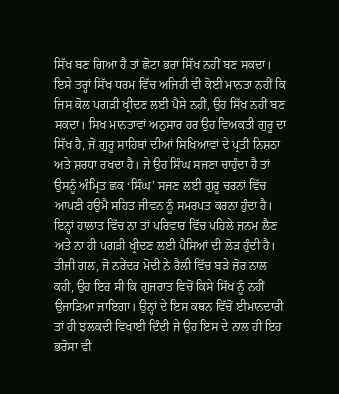ਸਿੱਖ ਬਣ ਗਿਆ ਹੈ ਤਾਂ ਛੋਟਾ ਭਰਾ ਸਿੱਖ ਨਹੀਂ ਬਣ ਸਕਦਾ। ਇਸੇ ਤਰ੍ਹਾਂ ਸਿੱਖ ਧਰਮ ਵਿੱਚ ਅਜਿਹੀ ਵੀ ਕੋਈ ਮਾਨਤਾ ਨਹੀਂ ਕਿ ਜਿਸ ਕੋਲ ਪਗੜੀ ਖ੍ਰੀਦਣ ਲਈ ਪੈਸੇ ਨਹੀਂ, ਉਹ ਸਿੱਖ ਨਹੀਂ ਬਣ ਸਕਦਾ। ਸਿਖ ਮਾਨਤਾਵਾਂ ਅਨੁਸਾਰ ਹਰ ਉਹ ਵਿਅਕਤੀ ਗੁਰੂ ਦਾ ਸਿੱਖ ਹੈ, ਜੋ ਗੁਰੂ ਸਾਹਿਬਾਂ ਦੀਆਂ ਸਿਖਿਆਵਾਂ ਦੇ ਪ੍ਰਤੀ ਨਿਸ਼ਠਾ ਅਤੇ ਸ਼ਰਧਾ ਰਖਦਾ ਹੈ। ਜੇ ਉਹ ਸਿੰਘ ਸਜਣਾ ਚਾਹੁੰਦਾ ਹੈ ਤਾਂ ਉਸਨੂੰ ਅੰਮ੍ਰਿਤ ਛਕ ‘ਸਿੰਘ’ ਸਜਣ ਲਈ ਗੁਰੂ ਚਰਨਾਂ ਵਿੱਚ ਆਪਣੀ ਹਉਮੈ ਸਹਿਤ ਜੀਵਨ ਨੂੰ ਸਮਰਪਤ ਕਰਨਾ ਹੁੰਦਾ ਹੈ। ਇਨ੍ਹਾਂ ਹਾਲਾਤ ਵਿੱਚ ਨਾ ਤਾਂ ਪਰਿਵਾਰ ਵਿੱਚ ਪਹਿਲੇ ਜਨਮ ਲੈਣ ਅਤੇ ਨਾ ਹੀ ਪਗੜੀ ਖ੍ਰੀਦਣ ਲਈ ਪੈਸਿਆਂ ਦੀ ਲੋੜ ਹੁੰਦੀ ਹੈ।
ਤੀਜੀ ਗਲ, ਜੋ ਨਰੇਂਦਰ ਮੋਦੀ ਨੇ ਰੈਲੀ ਵਿੱਚ ਬੜੇ ਜ਼ੋਰ ਨਾਲ ਕਹੀ, ਉਹ ਇਹ ਸੀ ਕਿ ਗੁਜਰਾਤ ਵਿਚੋਂ ਕਿਸੇ ਸਿੱਖ ਨੂੰ ਨਹੀਂ ਉਜਾੜਿਆ ਜਾਇਗਾ। ਉਨ੍ਹਾਂ ਦੇ ਇਸ ਕਥਨ ਵਿੱਚੋਂ ਈਮਾਨਦਾਰੀ ਤਾਂ ਹੀ ਝਲਕਦੀ ਵਿਖਾਈ ਦਿੰਦੀ ਜੇ ਉਹ ਇਸ ਦੇ ਨਾਲ ਹੀ ਇਹ ਭਰੋਸਾ ਵੀ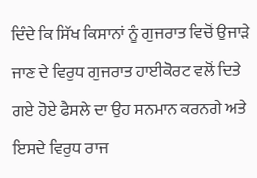ਦਿੰਦੇ ਕਿ ਸਿੱਖ ਕਿਸਾਨਾਂ ਨੂੰ ਗੁਜਰਾਤ ਵਿਚੋਂ ਉਜਾੜੇ ਜਾਣ ਦੇ ਵਿਰੁਧ ਗੁਜਰਾਤ ਹਾਈਕੋਰਟ ਵਲੋਂ ਦਿਤੇ ਗਏ ਹੋਏ ਫੈਸਲੇ ਦਾ ਉਹ ਸਨਮਾਨ ਕਰਨਗੇ ਅਤੇ ਇਸਦੇ ਵਿਰੁਧ ਰਾਜ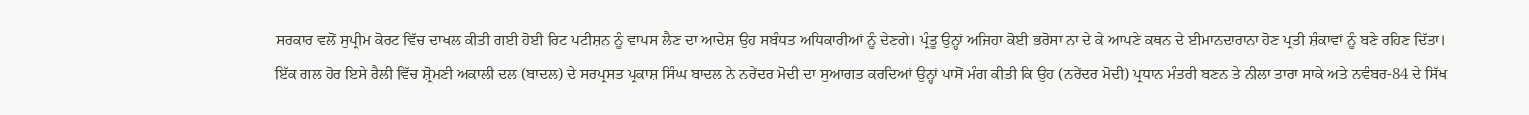ਸਰਕਾਰ ਵਲੋਂ ਸੁਪ੍ਰੀਮ ਕੋਰਟ ਵਿੱਚ ਦਾਖਲ ਕੀਤੀ ਗਈ ਹੋਈ ਰਿਟ ਪਟੀਸ਼ਨ ਨੂੰ ਵਾਪਸ ਲੈਣ ਦਾ ਆਦੇਸ਼ ਉਹ ਸਬੰਧਤ ਅਧਿਕਾਰੀਆਂ ਨੂੰ ਦੇਣਗੇ। ਪ੍ਰੰਤੂ ਉਨ੍ਹਾਂ ਅਜਿਹਾ ਕੋਈ ਭਰੋਸਾ ਨਾ ਦੇ ਕੇ ਆਪਣੇ ਕਥਨ ਦੇ ਈਮਾਨਦਾਰਾਨਾ ਹੋਣ ਪ੍ਰਤੀ ਸ਼ੰਕਾਵਾਂ ਨੂੰ ਬਣੇ ਰਹਿਣ ਦਿੱਤਾ।
ਇੱਕ ਗਲ ਹੋਰ ਇਸੇ ਰੈਲੀ ਵਿੱਚ ਸ਼੍ਰੋਮਣੀ ਅਕਾਲੀ ਦਲ (ਬਾਦਲ) ਦੇ ਸਰਪ੍ਰਸਤ ਪ੍ਰਕਾਸ਼ ਸਿੰਘ ਬਾਦਲ ਨੇ ਨਰੇਂਦਰ ਮੋਦੀ ਦਾ ਸੁਆਗਤ ਕਰਦਿਆਂ ਉਨ੍ਹਾਂ ਪਾਸੋਂ ਮੰਗ ਕੀਤੀ ਕਿ ਉਹ (ਨਰੇਂਦਰ ਮੋਦੀ) ਪ੍ਰਧਾਨ ਮੰਤਰੀ ਬਣਨ ਤੇ ਨੀਲਾ ਤਾਰਾ ਸਾਕੇ ਅਤੇ ਨਵੰਬਰ-84 ਦੇ ਸਿੱਖ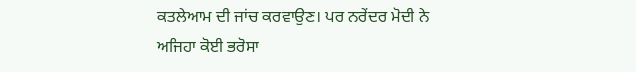ਕਤਲੇਆਮ ਦੀ ਜਾਂਚ ਕਰਵਾਉਣ। ਪਰ ਨਰੇਂਦਰ ਮੋਦੀ ਨੇ ਅਜਿਹਾ ਕੋਈ ਭਰੋਸਾ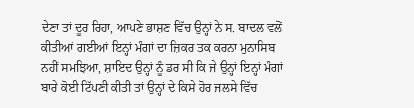ਦੇਣਾ ਤਾਂ ਦੂਰ ਰਿਹਾ, ਆਪਣੇ ਭਾਸ਼ਣ ਵਿੱਚ ਉਨ੍ਹਾਂ ਨੇ ਸ. ਬਾਦਲ ਵਲੋਂ ਕੀਤੀਆਂ ਗਈਆਂ ਇਨ੍ਹਾਂ ਮੰਗਾਂ ਦਾ ਜ਼ਿਕਰ ਤਕ ਕਰਨਾ ਮੁਨਾਸਿਬ ਨਹੀਂ ਸਮਝਿਆ, ਸ਼ਾਇਦ ਉਨ੍ਹਾਂ ਨੂੰ ਡਰ ਸੀ ਕਿ ਜੇ ਉਨ੍ਹਾਂ ਇਨ੍ਹਾਂ ਮੰਗਾਂ ਬਾਰੇ ਕੋਈ ਟਿੱਪਣੀ ਕੀਤੀ ਤਾਂ ਉਨ੍ਹਾਂ ਦੇ ਕਿਸੇ ਹੋਰ ਜਲਸੇ ਵਿੱਚ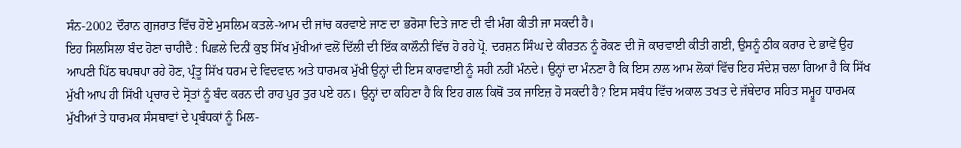ਸੰਨ-2002 ਦੌਰਾਨ ਗੁਜਰਾਤ ਵਿੱਚ ਹੋਏ ਮੁਸਲਿਮ ਕਤਲੇ-ਆਮ ਦੀ ਜਾਂਚ ਕਰਵਾਏ ਜਾਣ ਦਾ ਭਰੋਸਾ ਦਿਤੇ ਜਾਣ ਦੀ ਵੀ ਮੰਗ ਕੀਤੀ ਜਾ ਸਕਦੀ ਹੈ।
ਇਹ ਸਿਲਸਿਲਾ ਬੰਦ ਹੋਣਾ ਚਾਹੀਦੈ : ਪਿਛਲੇ ਦਿਨੀਂ ਕੁਝ ਸਿੱਖ ਮੁੱਖੀਆਂ ਵਲੋਂ ਦਿੱਲੀ ਦੀ ਇੱਕ ਕਾਲੌਨੀ ਵਿੱਚ ਹੋ ਰਹੇ ਪ੍ਰੋ. ਦਰਸ਼ਨ ਸਿੰਘ ਦੇ ਕੀਰਤਨ ਨੂੰ ਰੋਕਣ ਦੀ ਜੋ ਕਾਰਵਾਈ ਕੀਤੀ ਗਈ, ਉਸਨੂੰ ਠੀਕ ਕਰਾਰ ਦੇ ਭਾਵੇਂ ਉਹ ਆਪਣੀ ਪਿੱਠ ਥਪਥਪਾ ਰਹੇ ਹੋਣ, ਪ੍ਰੰਤੂ ਸਿੱਖ ਧਰਮ ਦੇ ਵਿਦਵਾਨ ਅਤੇ ਧਾਰਮਕ ਮੁੱਖੀ ਉਨ੍ਹਾਂ ਦੀ ਇਸ ਕਾਰਵਾਈ ਨੂੰ ਸਹੀ ਨਹੀਂ ਮੰਨਦੇ। ਉਨ੍ਹਾਂ ਦਾ ਮੰਨਣਾ ਹੈ ਕਿ ਇਸ ਨਾਲ ਆਮ ਲੋਕਾਂ ਵਿੱਚ ਇਹ ਸੰਦੇਸ਼ ਚਲਾ ਗਿਆ ਹੈ ਕਿ ਸਿੱਖ ਮੁੱਖੀ ਆਪ ਹੀ ਸਿੱਖੀ ਪ੍ਰਚਾਰ ਦੇ ਸ੍ਰੋਤਾਂ ਨੂੰ ਬੰਦ ਕਰਨ ਦੀ ਰਾਹ ਪੁਰ ਤੁਰ ਪਏ ਹਨ। ਉਨ੍ਹਾਂ ਦਾ ਕਹਿਣਾ ਹੈ ਕਿ ਇਹ ਗਲ ਕਿਥੋਂ ਤਕ ਜਾਇਜ਼ ਹੋ ਸਕਦੀ ਹੈ? ਇਸ ਸਬੰਧ ਵਿੱਚ ਅਕਾਲ ਤਖਤ ਦੇ ਜੱਥੇਦਾਰ ਸਹਿਤ ਸਮ੍ਹੂਹ ਧਾਰਮਕ ਮੁੱਖੀਆਂ ਤੇ ਧਾਰਮਕ ਸੰਸਥਾਵਾਂ ਦੇ ਪ੍ਰਬੰਧਕਾਂ ਨੂੰ ਮਿਲ-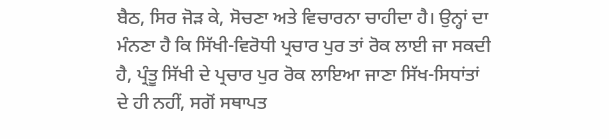ਬੈਠ, ਸਿਰ ਜੋੜ ਕੇ, ਸੋਚਣਾ ਅਤੇ ਵਿਚਾਰਨਾ ਚਾਹੀਦਾ ਹੈ। ਉਨ੍ਹਾਂ ਦਾ ਮੰਨਣਾ ਹੈ ਕਿ ਸਿੱਖੀ-ਵਿਰੋਧੀ ਪ੍ਰਚਾਰ ਪੁਰ ਤਾਂ ਰੋਕ ਲਾਈ ਜਾ ਸਕਦੀ ਹੈ, ਪ੍ਰੰਤੂ ਸਿੱਖੀ ਦੇ ਪ੍ਰਚਾਰ ਪੁਰ ਰੋਕ ਲਾਇਆ ਜਾਣਾ ਸਿੱਖ-ਸਿਧਾਂਤਾਂ ਦੇ ਹੀ ਨਹੀਂ, ਸਗੋਂ ਸਥਾਪਤ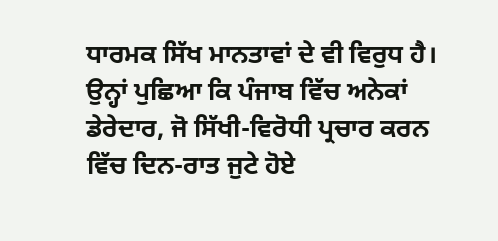ਧਾਰਮਕ ਸਿੱਖ ਮਾਨਤਾਵਾਂ ਦੇ ਵੀ ਵਿਰੁਧ ਹੈ। ਉਨ੍ਹਾਂ ਪੁਛਿਆ ਕਿ ਪੰਜਾਬ ਵਿੱਚ ਅਨੇਕਾਂ ਡੇਰੇਦਾਰ, ਜੋ ਸਿੱਖੀ-ਵਿਰੋਧੀ ਪ੍ਰਚਾਰ ਕਰਨ ਵਿੱਚ ਦਿਨ-ਰਾਤ ਜੁਟੇ ਹੋਏ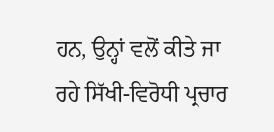ਹਨ, ਉਨ੍ਹਾਂ ਵਲੋਂ ਕੀਤੇ ਜਾ ਰਹੇ ਸਿੱਖੀ-ਵਿਰੋਧੀ ਪ੍ਰਚਾਰ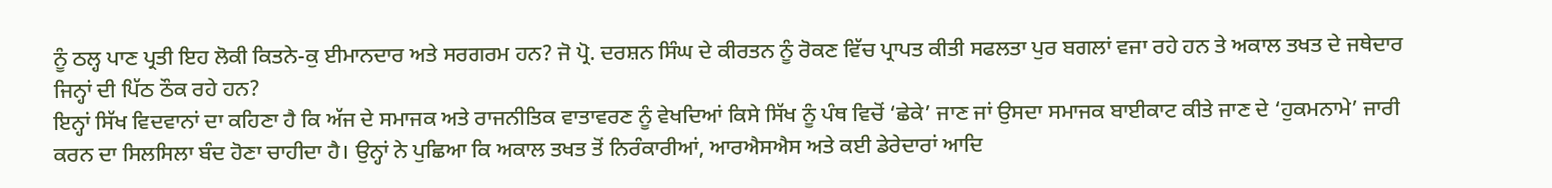ਨੂੰ ਠਲ੍ਹ ਪਾਣ ਪ੍ਰਤੀ ਇਹ ਲੋਕੀ ਕਿਤਨੇ-ਕੁ ਈਮਾਨਦਾਰ ਅਤੇ ਸਰਗਰਮ ਹਨ? ਜੋ ਪ੍ਰੋ. ਦਰਸ਼ਨ ਸਿੰਘ ਦੇ ਕੀਰਤਨ ਨੂੰ ਰੋਕਣ ਵਿੱਚ ਪ੍ਰਾਪਤ ਕੀਤੀ ਸਫਲਤਾ ਪੁਰ ਬਗਲਾਂ ਵਜਾ ਰਹੇ ਹਨ ਤੇ ਅਕਾਲ ਤਖਤ ਦੇ ਜਥੇਦਾਰ ਜਿਨ੍ਹਾਂ ਦੀ ਪਿੱਠ ਠੌਕ ਰਹੇ ਹਨ?
ਇਨ੍ਹਾਂ ਸਿੱਖ ਵਿਦਵਾਨਾਂ ਦਾ ਕਹਿਣਾ ਹੈ ਕਿ ਅੱਜ ਦੇ ਸਮਾਜਕ ਅਤੇ ਰਾਜਨੀਤਿਕ ਵਾਤਾਵਰਣ ਨੂੰ ਵੇਖਦਿਆਂ ਕਿਸੇ ਸਿੱਖ ਨੂੰ ਪੰਥ ਵਿਚੋਂ ‘ਛੇਕੇ’ ਜਾਣ ਜਾਂ ਉਸਦਾ ਸਮਾਜਕ ਬਾਈਕਾਟ ਕੀਤੇ ਜਾਣ ਦੇ ‘ਹੁਕਮਨਾਮੇ’ ਜਾਰੀ ਕਰਨ ਦਾ ਸਿਲਸਿਲਾ ਬੰਦ ਹੋਣਾ ਚਾਹੀਦਾ ਹੈ। ਉਨ੍ਹਾਂ ਨੇ ਪੁਛਿਆ ਕਿ ਅਕਾਲ ਤਖਤ ਤੋਂ ਨਿਰੰਕਾਰੀਆਂ, ਆਰਐਸਐਸ ਅਤੇ ਕਈ ਡੇਰੇਦਾਰਾਂ ਆਦਿ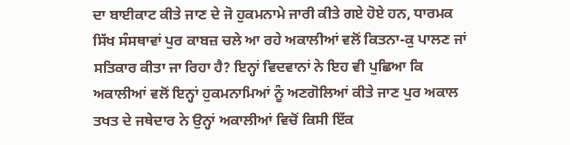ਦਾ ਬਾਈਕਾਟ ਕੀਤੇ ਜਾਣ ਦੇ ਜੋ ਹੁਕਮਨਾਮੇ ਜਾਰੀ ਕੀਤੇ ਗਏ ਹੋਏ ਹਨ, ਧਾਰਮਕ ਸਿੱਖ ਸੰਸਥਾਵਾਂ ਪੁਰ ਕਾਬਜ਼ ਚਲੇ ਆ ਰਹੇ ਅਕਾਲੀਆਂ ਵਲੋਂ ਕਿਤਨਾ-ਕੁ ਪਾਲਣ ਜਾਂ ਸਤਿਕਾਰ ਕੀਤਾ ਜਾ ਰਿਹਾ ਹੈ? ਇਨ੍ਹਾਂ ਵਿਦਵਾਨਾਂ ਨੇ ਇਹ ਵੀ ਪੁਛਿਆ ਕਿ ਅਕਾਲੀਆਂ ਵਲੋਂ ਇਨ੍ਹਾਂ ਹੁਕਮਨਾਮਿਆਂ ਨੂੰ ਅਣਗੋਲਿਆਂ ਕੀਤੇ ਜਾਣ ਪੁਰ ਅਕਾਲ ਤਖਤ ਦੇ ਜਥੇਦਾਰ ਨੇ ਉਨ੍ਹਾਂ ਅਕਾਲੀਆਂ ਵਿਚੋਂ ਕਿਸੀ ਇੱਕ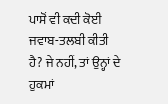ਪਾਸੋਂ ਵੀ ਕਦੀ ਕੋਈ ਜਵਾਬ-ਤਲਬੀ ਕੀਤੀ ਹੈ? ਜੇ ਨਹੀਂ, ਤਾਂ ਉਨ੍ਹਾਂ ਦੇ ਹੁਕਮਾਂ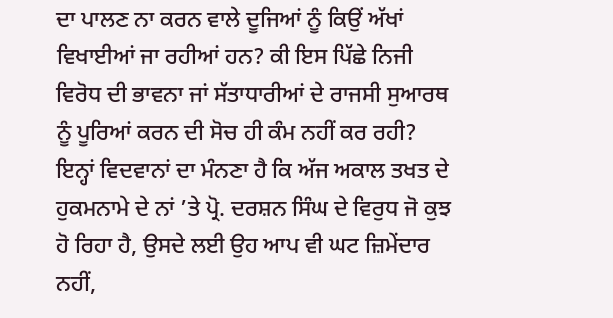ਦਾ ਪਾਲਣ ਨਾ ਕਰਨ ਵਾਲੇ ਦੂਜਿਆਂ ਨੂੰ ਕਿਉਂ ਅੱਖਾਂ ਵਿਖਾਈਆਂ ਜਾ ਰਹੀਆਂ ਹਨ? ਕੀ ਇਸ ਪਿੱਛੇ ਨਿਜੀ ਵਿਰੋਧ ਦੀ ਭਾਵਨਾ ਜਾਂ ਸੱਤਾਧਾਰੀਆਂ ਦੇ ਰਾਜਸੀ ਸੁਆਰਥ ਨੂੰ ਪੂਰਿਆਂ ਕਰਨ ਦੀ ਸੋਚ ਹੀ ਕੰਮ ਨਹੀਂ ਕਰ ਰਹੀ?
ਇਨ੍ਹਾਂ ਵਿਦਵਾਨਾਂ ਦਾ ਮੰਨਣਾ ਹੈ ਕਿ ਅੱਜ ਅਕਾਲ ਤਖਤ ਦੇ ਹੁਕਮਨਾਮੇ ਦੇ ਨਾਂ ’ਤੇ ਪ੍ਰੋ. ਦਰਸ਼ਨ ਸਿੰਘ ਦੇ ਵਿਰੁਧ ਜੋ ਕੁਝ ਹੋ ਰਿਹਾ ਹੈ, ਉਸਦੇ ਲਈ ਉਹ ਆਪ ਵੀ ਘਟ ਜ਼ਿਮੇਂਦਾਰ ਨਹੀਂ,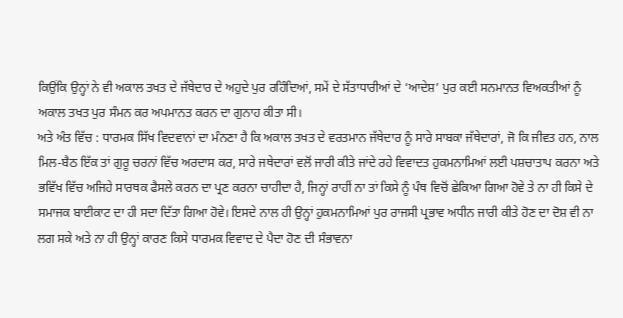ਕਿਉਂਕਿ ਉਨ੍ਹਾਂ ਨੇ ਵੀ ਅਕਾਲ ਤਖਤ ਦੇ ਜੱਥੇਦਾਰ ਦੇ ਅਹੁਦੇ ਪੁਰ ਰਹਿੰਦਿਆਂ, ਸਮੇਂ ਦੇ ਸੱਤਾਧਾਰੀਆਂ ਦੇ ‘ਆਦੇਸ਼’ ਪੁਰ ਕਈ ਸਨਮਾਨਤ ਵਿਅਕਤੀਆਂ ਨੂੰ ਅਕਾਲ ਤਖਤ ਪੁਰ ਸੰਮਨ ਕਰ ਅਪਮਾਨਤ ਕਰਨ ਦਾ ਗੁਨਾਹ ਕੀਤਾ ਸੀ।
ਅਤੇ ਅੰਤ ਵਿੱਚ : ਧਾਰਮਕ ਸਿੱਖ ਵਿਦਵਾਨਾਂ ਦਾ ਮੰਨਣਾ ਹੈ ਕਿ ਅਕਾਲ ਤਖਤ ਦੇ ਵਰਤਮਾਨ ਜੱਥੇਦਾਰ ਨੂੰ ਸਾਰੇ ਸਾਬਕਾ ਜੱਥੇਦਾਰਾਂ, ਜੋ ਕਿ ਜੀਵਤ ਹਨ, ਨਾਲ ਮਿਲ-ਬੈਠ ਇੱਕ ਤਾਂ ਗੁਰੂ ਚਰਨਾਂ ਵਿੱਚ ਅਰਦਾਸ ਕਰ, ਸਾਰੇ ਜਥੇਦਾਰਾਂ ਵਲੋਂ ਜਾਰੀ ਕੀਤੇ ਜਾਂਦੇ ਰਹੇ ਵਿਵਾਦਤ ਹੁਕਮਨਾਮਿਆਂ ਲਈ ਪਸ਼ਚਾਤਾਪ ਕਰਨਾ ਅਤੇ ਭਵਿੱਖ ਵਿੱਚ ਅਜਿਹੇ ਸਾਰਥਕ ਫੈਸਲੇ ਕਰਨ ਦਾ ਪ੍ਰਣ ਕਰਨਾ ਚਾਹੀਦਾ ਹੈ, ਜਿਨ੍ਹਾਂ ਰਾਹੀਂ ਨਾ ਤਾਂ ਕਿਸੇ ਨੂੰ ਪੰਥ ਵਿਚੋਂ ਛੇਕਿਆ ਗਿਆ ਹੋਵੇ ਤੇ ਨਾ ਹੀ ਕਿਸੇ ਦੇ ਸਮਾਜਕ ਬਾਈਕਾਟ ਦਾ ਹੀ ਸਦਾ ਦਿੱਤਾ ਗਿਆ ਹੋਵੇ। ਇਸਦੇ ਨਾਲ ਹੀ ਉਨ੍ਹਾਂ ਹੁਕਮਨਾਮਿਆਂ ਪੁਰ ਰਾਜਸੀ ਪ੍ਰਭਾਵ ਅਧੀਨ ਜਾਰੀ ਕੀਤੇ ਹੋਣ ਦਾ ਦੋਸ਼ ਵੀ ਨਾ ਲਗ ਸਕੇ ਅਤੇ ਨਾ ਹੀ ਉਨ੍ਹਾਂ ਕਾਰਣ ਕਿਸੇ ਧਾਰਮਕ ਵਿਵਾਦ ਦੇ ਪੈਦਾ ਹੋਣ ਦੀ ਸੰਭਾਵਨਾ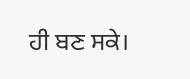ਹੀ ਬਣ ਸਕੇ।